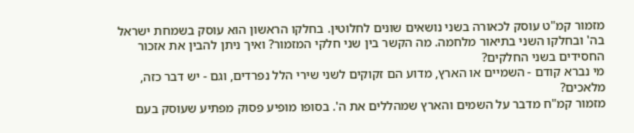מזמור קמ"ט עוסק לכאורה בשני נושאים שונים לחלוטין. בחלקו הראשון הוא עוסק בשמחת ישראל בה' ובחלקו השני בתיאור מלחמה. מה הקשר בין שני חלקי המזמור? ואיך ניתן להבין את אזכור החסידים בשני החלקים?
מי נברא קודם - השמיים או הארץ, מדוע הם זקוקים לשני שירי הלל נפרדים, וגם - יש דבר כזה, מלאכים?
מזמור קמ"ח מדבר על השמים והארץ שמהללים את ה'. בסופו מופיע פסוק מפתיע שעוסק בעם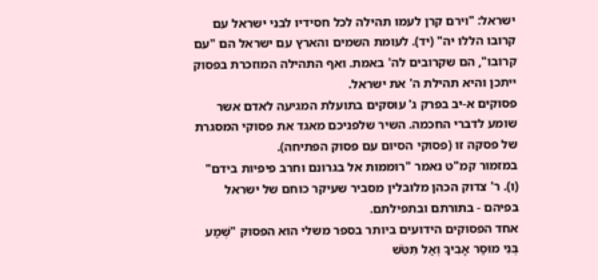ישראל: "וירם קרן לעמו תהילה לכל חסידיו לבני ישראל עם קרובו הללו יה" (יד). לעומת השמים והארץ עם ישראל הם "עם קרובו", הם שקרובים לה' באמת. ואף התהילה המוזכרת בפסוק ייתכן והיא תהילת ה' את ישראל.
פסוקים א-יב בפרק ג' עוסקים בתועלת המגיעה לאדם אשר שומע לדברי החכמה. השיר שלפניכם מאגד את פסוקי המסגרת של פסקה זו (פסוקי הסיום עם פסוק הפתיחה).
במזמור קמ"ט נאמר "רוממות אל בגרונם וחרב פיפיות בידם" (ו). ר' צדוק הכהן מלובלין מסביר שעיקר כוחם של ישראל בפיהם - בתורתם ובתפילתם.
אחד הפסוקים הידועים ביותר בספר משלי הוא הפסוק "שְׁמַע בְּנִי מוּסַר אָבִיךָ וְאַל תִּטֹּשׁ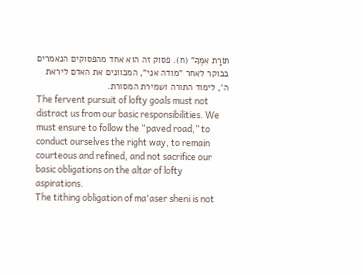תּוֹרַת אִמֶּךָ" (ח). פסוק זה הוא אחד מהפסוקים הנאמרים בבוקר לאחר "מודה אני", המכוונים את האדם ליראת ה', לימוד התורה ושמירת המסורת.
The fervent pursuit of lofty goals must not distract us from our basic responsibilities. We must ensure to follow the “paved road,” to conduct ourselves the right way, to remain courteous and refined, and not sacrifice our basic obligations on the altar of lofty aspirations.
The tithing obligation of ma'aser sheni is not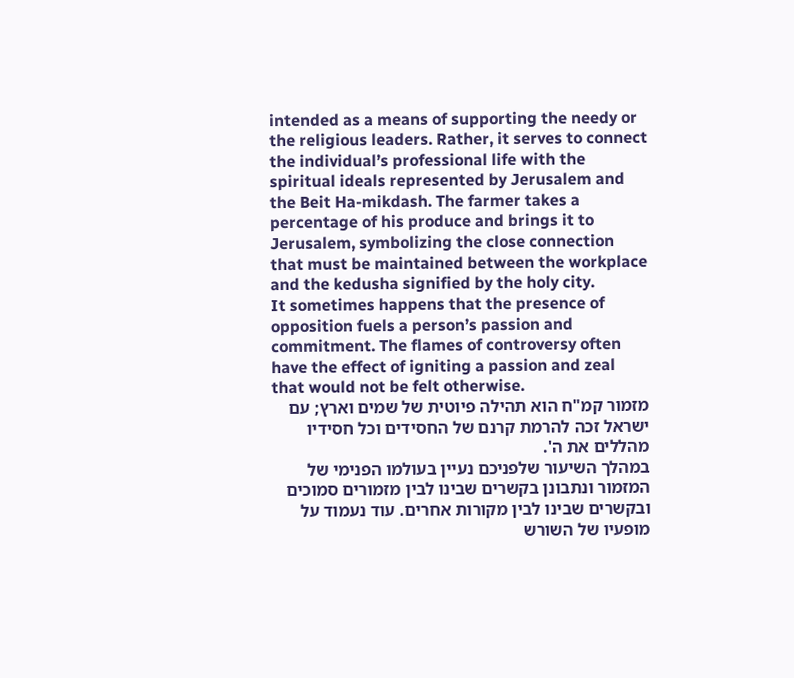intended as a means of supporting the needy or the religious leaders. Rather, it serves to connect the individual’s professional life with the spiritual ideals represented by Jerusalem and the Beit Ha-mikdash. The farmer takes a percentage of his produce and brings it to Jerusalem, symbolizing the close connection that must be maintained between the workplace and the kedusha signified by the holy city.
It sometimes happens that the presence of opposition fuels a person’s passion and commitment. The flames of controversy often have the effect of igniting a passion and zeal that would not be felt otherwise.
מזמור קמ"ח הוא תהילה פיוטית של שמים וארץ; עם ישראל זכה להרמת קרנם של החסידים וכל חסידיו מהללים את ה'.
במהלך השיעור שלפניכם נעיין בעולמו הפנימי של המזמור ונתבונן בקשרים שבינו לבין מזמורים סמוכים ובקשרים שבינו לבין מקורות אחרים. עוד נעמוד על מופעיו של השורש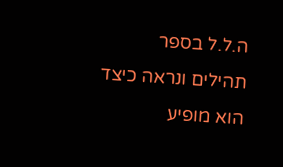ה.ל.ל בספר תהילים ונראה כיצד הוא מופיע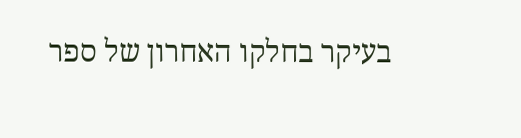בעיקר בחלקו האחרון של ספר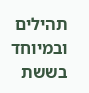תהילים ובמיוחד בששת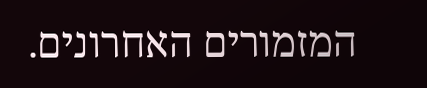המזמורים האחרונים.